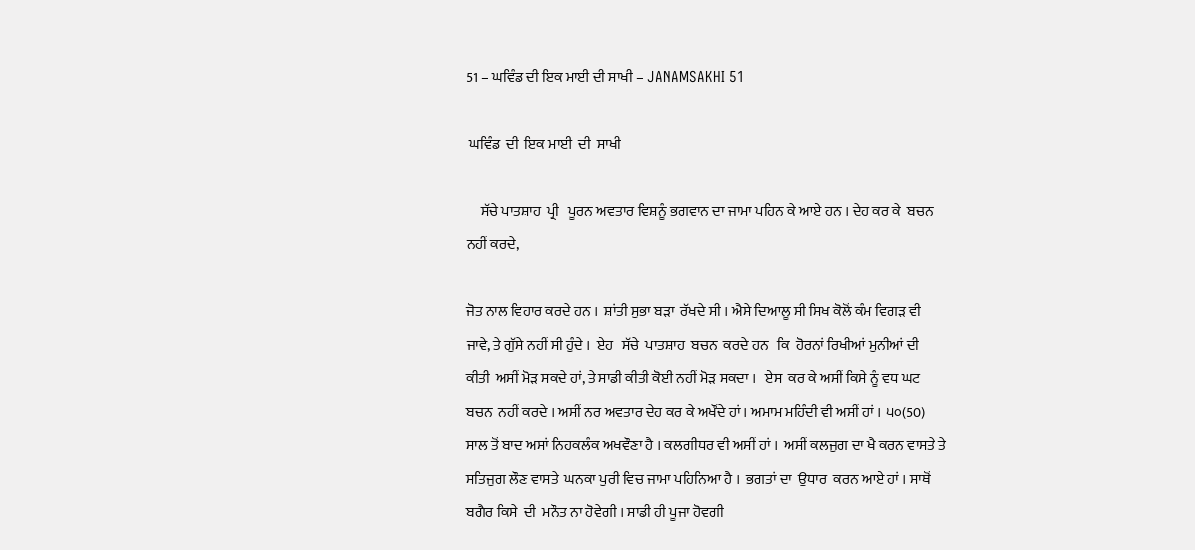51 – ਘਵਿੰਡ ਦੀ ਇਕ ਮਾਈ ਦੀ ਸਾਖੀ – JANAMSAKHI 51

 ਘਵਿੰਡ  ਦੀ  ਇਕ ਮਾਈ  ਦੀ  ਸਾਖੀ

     ਸੱਚੇ ਪਾਤਸ਼ਾਹ  ਪ੍ਰੀ   ਪੂਰਨ ਅਵਤਾਰ ਵਿਸ਼ਨੂੰ ਭਗਵਾਨ ਦਾ ਜਾਮਾ ਪਹਿਨ ਕੇ ਆਏ ਹਨ । ਦੇਹ ਕਰ ਕੇ  ਬਚਨ  ਨਹੀਂ ਕਰਦੇ,

ਜੋਤ ਨਾਲ ਵਿਹਾਰ ਕਰਦੇ ਹਨ ।  ਸ਼ਾਂਤੀ ਸੁਭਾ ਬੜਾ  ਰੱਖਦੇ ਸੀ । ਐਸੇ ਦਿਆਲੂ ਸੀ ਸਿਖ ਕੋਲੋਂ ਕੰਮ ਵਿਗੜ ਵੀ ਜਾਵੇ, ਤੇ ਗੁੱਸੇ ਨਹੀਂ ਸੀ ਹੁੰਦੇ ।  ਏਹ   ਸੱਚੇ  ਪਾਤਸ਼ਾਹ  ਬਚਨ  ਕਰਦੇ ਹਨ   ਕਿ  ਹੋਰਨਾਂ ਰਿਖੀਆਂ ਮੁਨੀਆਂ ਦੀ  ਕੀਤੀ  ਅਸੀਂ ਮੋੜ ਸਕਦੇ ਹਾਂ, ਤੇ ਸਾਡੀ ਕੀਤੀ ਕੋਈ ਨਹੀਂ ਮੋੜ ਸਕਦਾ ।   ਏਸ  ਕਰ ਕੇ ਅਸੀਂ ਕਿਸੇ ਨੂੰ ਵਧ ਘਟ ਬਚਨ  ਨਹੀਂ ਕਰਦੇ । ਅਸੀਂ ਨਰ ਅਵਤਾਰ ਦੇਹ ਕਰ ਕੇ ਅਖੌਂਦੇ ਹਾਂ । ਅਮਾਮ ਮਹਿੰਦੀ ਵੀ ਅਸੀਂ ਹਾਂ । ੫੦(50) ਸਾਲ ਤੋਂ ਬਾਦ ਅਸਾਂ ਨਿਹਕਲੰਕ ਅਖਵੌਣਾ ਹੈ । ਕਲਗੀਧਰ ਵੀ ਅਸੀਂ ਹਾਂ ।  ਅਸੀਂ ਕਲਜੁਗ ਦਾ ਖੈ ਕਰਨ ਵਾਸਤੇ ਤੇ ਸਤਿਜੁਗ ਲੌਣ ਵਾਸਤੇ  ਘਨਕਾ ਪੁਰੀ ਵਿਚ ਜਾਮਾ ਪਹਿਨਿਆ ਹੈ ।  ਭਗਤਾਂ ਦਾ  ਉਧਾਰ  ਕਰਨ ਆਏ ਹਾਂ । ਸਾਥੋਂ ਬਗੈਰ ਕਿਸੇ  ਦੀ  ਮਨੌਤ ਨਾ ਹੋਵੇਗੀ । ਸਾਡੀ ਹੀ ਪੂਜਾ ਹੋਵਗੀ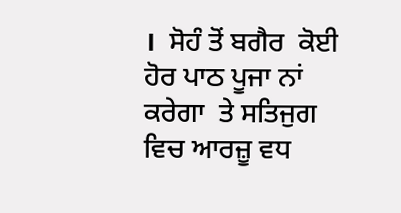।  ਸੋਹੰ ਤੋਂ ਬਗੈਰ  ਕੋਈ ਹੋਰ ਪਾਠ ਪੂਜਾ ਨਾਂ ਕਰੇਗਾ  ਤੇ ਸਤਿਜੁਗ ਵਿਚ ਆਰਜ਼ੂ ਵਧ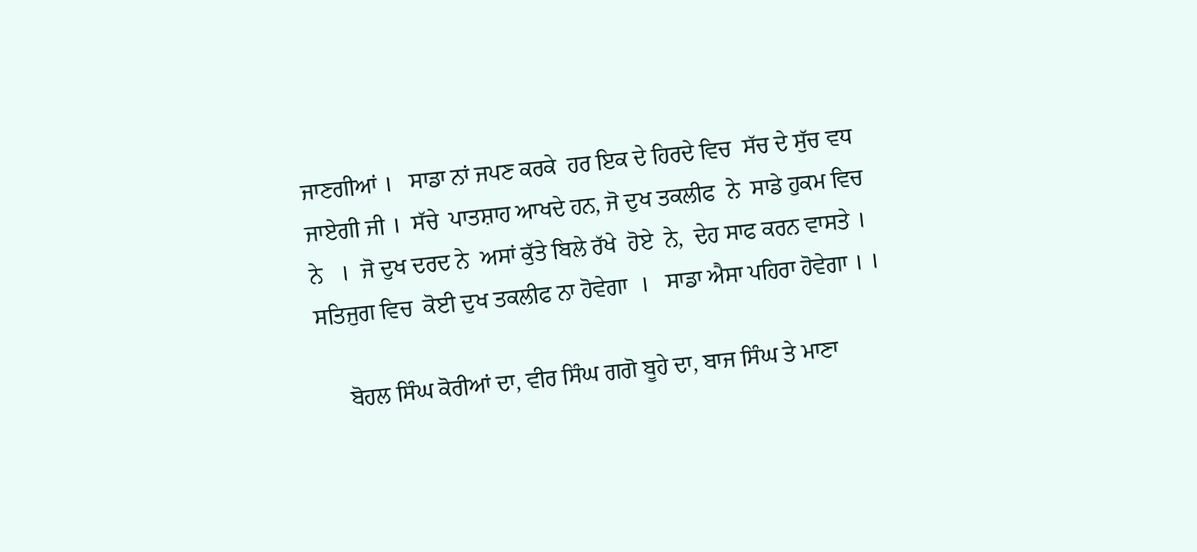ਜਾਣਗੀਆਂ ।   ਸਾਡਾ ਨਾਂ ਜਪਣ ਕਰਕੇ  ਹਰ ਇਕ ਦੇ ਹਿਰਦੇ ਵਿਚ  ਸੱਚ ਦੇ ਸੁੱਚ ਵਧ ਜਾਏਗੀ ਜੀ ।  ਸੱਚੇ  ਪਾਤਸ਼ਾਹ ਆਖਦੇ ਹਨ, ਜੋ ਦੁਖ ਤਕਲੀਫ  ਨੇ  ਸਾਡੇ ਹੁਕਮ ਵਿਚ  ਨੇ   ।  ਜੋ ਦੁਖ ਦਰਦ ਨੇ  ਅਸਾਂ ਕੁੱਤੇ ਬਿਲੇ ਰੱਖੇ  ਹੋਏ  ਨੇ,  ਦੇਹ ਸਾਫ ਕਰਨ ਵਾਸਤੇ । ਸਤਿਜੁਗ ਵਿਚ  ਕੋਈ ਦੁਖ ਤਕਲੀਫ ਨਾ ਹੋਵੇਗਾ  ।   ਸਾਡਾ ਐਸਾ ਪਹਿਰਾ ਹੋਵੇਗਾ । ।

     ਬੋਹਲ ਸਿੰਘ ਕੋਰੀਆਂ ਦਾ, ਵੀਰ ਸਿੰਘ ਗਗੋ ਬੂਹੇ ਦਾ, ਬਾਜ ਸਿੰਘ ਤੇ ਮਾਣਾ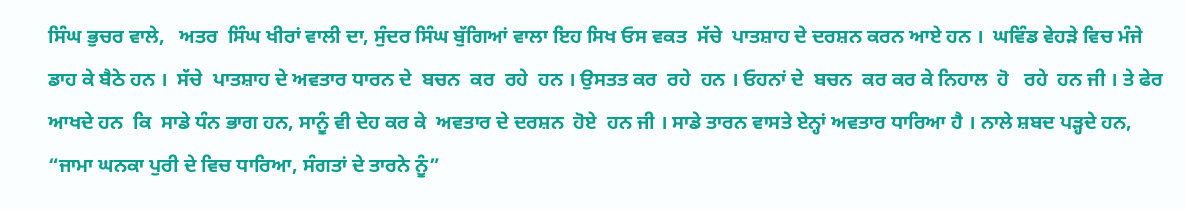ਸਿੰਘ ਭੁਚਰ ਵਾਲੇ,   ਅਤਰ  ਸਿੰਘ ਖੀਰਾਂ ਵਾਲੀ ਦਾ, ਸੁੰਦਰ ਸਿੰਘ ਬੁੱਗਿਆਂ ਵਾਲਾ ਇਹ ਸਿਖ ਓਸ ਵਕਤ  ਸੱਚੇ  ਪਾਤਸ਼ਾਹ ਦੇ ਦਰਸ਼ਨ ਕਰਨ ਆਏ ਹਨ ।  ਘਵਿੰਡ ਵੇਹੜੇ ਵਿਚ ਮੰਜੇ ਡਾਹ ਕੇ ਬੈਠੇ ਹਨ ।  ਸੱਚੇ  ਪਾਤਸ਼ਾਹ ਦੇ ਅਵਤਾਰ ਧਾਰਨ ਦੇ  ਬਚਨ  ਕਰ  ਰਹੇ  ਹਨ । ਉਸਤਤ ਕਰ  ਰਹੇ  ਹਨ । ਓਹਨਾਂ ਦੇ  ਬਚਨ  ਕਰ ਕਰ ਕੇ ਨਿਹਾਲ  ਹੋ   ਰਹੇ  ਹਨ ਜੀ । ਤੇ ਫੇਰ ਆਖਦੇ ਹਨ  ਕਿ  ਸਾਡੇ ਧੰਨ ਭਾਗ ਹਨ, ਸਾਨੂੰ ਵੀ ਦੇਹ ਕਰ ਕੇ  ਅਵਤਾਰ ਦੇ ਦਰਸ਼ਨ  ਹੋਏ  ਹਨ ਜੀ । ਸਾਡੇ ਤਾਰਨ ਵਾਸਤੇ ਏਨ੍ਹਾਂ ਅਵਤਾਰ ਧਾਰਿਆ ਹੈ । ਨਾਲੇ ਸ਼ਬਦ ਪੜ੍ਹਦੇ ਹਨ, “ਜਾਮਾ ਘਨਕਾ ਪੁਰੀ ਦੇ ਵਿਚ ਧਾਰਿਆ, ਸੰਗਤਾਂ ਦੇ ਤਾਰਨੇ ਨੂੰ”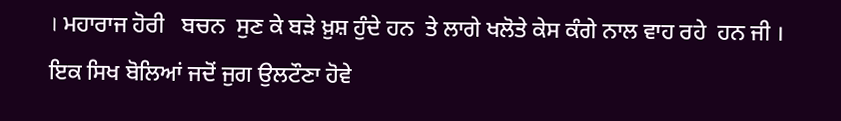। ਮਹਾਰਾਜ ਹੋਰੀ   ਬਚਨ  ਸੁਣ ਕੇ ਬੜੇ ਖ਼ੁਸ਼ ਹੁੰਦੇ ਹਨ  ਤੇ ਲਾਗੇ ਖਲੋਤੇ ਕੇਸ ਕੰਗੇ ਨਾਲ ਵਾਹ ਰਹੇ  ਹਨ ਜੀ ।  ਇਕ ਸਿਖ ਬੋਲਿਆਂ ਜਦੋਂ ਜੁਗ ਉਲਟੌਣਾ ਹੋਵੇ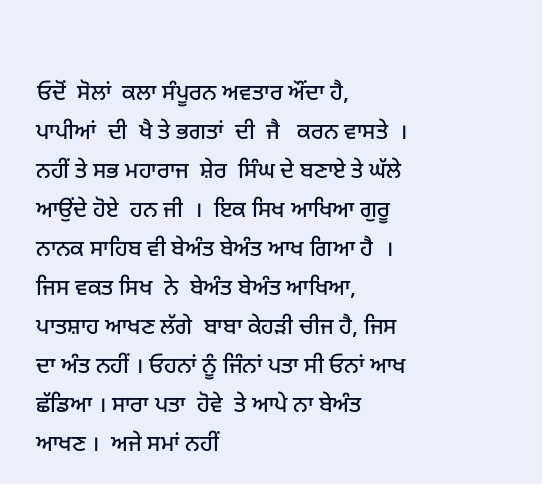ਓਦੋਂ  ਸੋਲਾਂ  ਕਲਾ ਸੰਪੂਰਨ ਅਵਤਾਰ ਔਂਦਾ ਹੈ, ਪਾਪੀਆਂ  ਦੀ  ਖੈ ਤੇ ਭਗਤਾਂ  ਦੀ  ਜੈ   ਕਰਨ ਵਾਸਤੇ  ।  ਨਹੀਂ ਤੇ ਸਭ ਮਹਾਰਾਜ  ਸ਼ੇਰ  ਸਿੰਘ ਦੇ ਬਣਾਏ ਤੇ ਘੱਲੇ ਆਉਂਦੇ ਹੋਏ  ਹਨ ਜੀ  ।  ਇਕ ਸਿਖ ਆਖਿਆ ਗੁਰੂ ਨਾਨਕ ਸਾਹਿਬ ਵੀ ਬੇਅੰਤ ਬੇਅੰਤ ਆਖ ਗਿਆ ਹੈ  ।  ਜਿਸ ਵਕਤ ਸਿਖ  ਨੇ  ਬੇਅੰਤ ਬੇਅੰਤ ਆਖਿਆ,  ਪਾਤਸ਼ਾਹ ਆਖਣ ਲੱਗੇ  ਬਾਬਾ ਕੇਹੜੀ ਚੀਜ ਹੈ, ਜਿਸ ਦਾ ਅੰਤ ਨਹੀਂ । ਓਹਨਾਂ ਨੂੰ ਜਿੰਨਾਂ ਪਤਾ ਸੀ ਓਨਾਂ ਆਖ ਛੱਡਿਆ । ਸਾਰਾ ਪਤਾ  ਹੋਵੇ  ਤੇ ਆਪੇ ਨਾ ਬੇਅੰਤ ਆਖਣ ।  ਅਜੇ ਸਮਾਂ ਨਹੀਂ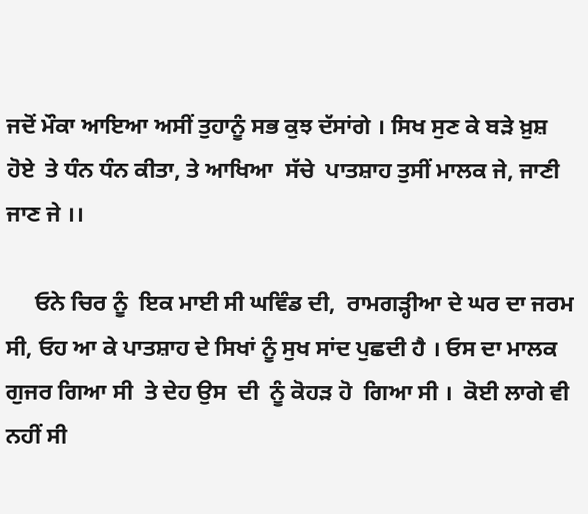ਜਦੋਂ ਮੌਕਾ ਆਇਆ ਅਸੀਂ ਤੁਹਾਨੂੰ ਸਭ ਕੁਝ ਦੱਸਾਂਗੇ । ਸਿਖ ਸੁਣ ਕੇ ਬੜੇ ਖ਼ੁਸ਼ ਹੋਏ  ਤੇ ਧੰਨ ਧੰਨ ਕੀਤਾ, ਤੇ ਆਖਿਆ  ਸੱਚੇ  ਪਾਤਸ਼ਾਹ ਤੁਸੀਂ ਮਾਲਕ ਜੇ, ਜਾਣੀ ਜਾਣ ਜੇ ।।

     ਓਨੇ ਚਿਰ ਨੂੰ  ਇਕ ਮਾਈ ਸੀ ਘਵਿੰਡ ਦੀ,  ਰਾਮਗੜ੍ਹੀਆ ਦੇ ਘਰ ਦਾ ਜਰਮ ਸੀ, ਓਹ ਆ ਕੇ ਪਾਤਸ਼ਾਹ ਦੇ ਸਿਖਾਂ ਨੂੰ ਸੁਖ ਸਾਂਦ ਪੁਛਦੀ ਹੈ । ਓਸ ਦਾ ਮਾਲਕ ਗੁਜਰ ਗਿਆ ਸੀ  ਤੇ ਦੇਹ ਉਸ  ਦੀ  ਨੂੰ ਕੋਹੜ ਹੋ  ਗਿਆ ਸੀ ।  ਕੋਈ ਲਾਗੇ ਵੀ ਨਹੀਂ ਸੀ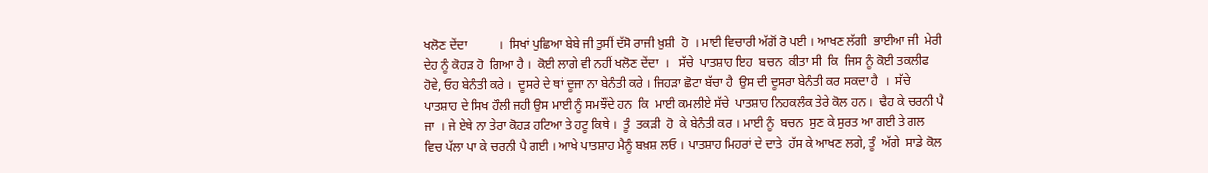ਖਲੋਣ ਦੇਂਦਾ          ।  ਸਿਖਾਂ ਪੁਛਿਆ ਬੇਬੇ ਜੀ ਤੁਸੀਂ ਦੱਸੋ ਰਾਜੀ ਖ਼ੁਸ਼ੀ  ਹੋ  । ਮਾਈ ਵਿਚਾਰੀ ਅੱਗੋਂ ਰੋ ਪਈ । ਆਖਣ ਲੱਗੀ  ਭਾਈਆ ਜੀ  ਮੇਰੀ ਦੇਹ ਨੂੰ ਕੋਹੜ ਹੋ  ਗਿਆ ਹੈ ।  ਕੋਈ ਲਾਗੇ ਵੀ ਨਹੀਂ ਖਲੋਣ ਦੇਂਦਾ  ।   ਸੱਚੇ  ਪਾਤਸ਼ਾਹ ਇਹ  ਬਚਨ  ਕੀਤਾ ਸੀ  ਕਿ  ਜਿਸ ਨੂੰ ਕੋਈ ਤਕਲੀਫ ਹੋਵੇ, ਓਹ ਬੇਨੰਤੀ ਕਰੇ ।  ਦੂਸਰੇ ਦੇ ਥਾਂ ਦੂਜਾ ਨਾ ਬੇਨੰਤੀ ਕਰੇ । ਜਿਹੜਾ ਛੋਟਾ ਬੱਚਾ ਹੈ  ਉਸ ਦੀ ਦੂਸਰਾ ਬੇਨੰਤੀ ਕਰ ਸਕਦਾ ਹੈ  ।  ਸੱਚੇ  ਪਾਤਸ਼ਾਹ ਦੇ ਸਿਖ ਹੌਲੀ ਜਹੀ ਉਸ ਮਾਈ ਨੂੰ ਸਮਝੌਂਦੇ ਹਨ  ਕਿ  ਮਾਈ ਕਮਲੀਏ ਸੱਚੇ  ਪਾਤਸ਼ਾਹ ਨਿਹਕਲੰਕ ਤੇਰੇ ਕੋਲ ਹਨ ।  ਢੈਹ ਕੇ ਚਰਨੀ ਪੈ ਜਾ  । ਜੇ ਏਥੇ ਨਾ ਤੇਰਾ ਕੋਹੜ ਹਟਿਆ ਤੇ ਹਟੂ ਕਿਥੇ ।  ਤੂੰ  ਤਕੜੀ  ਹੋ  ਕੇ ਬੇਨੰਤੀ ਕਰ । ਮਾਈ ਨੂੰ  ਬਚਨ  ਸੁਣ ਕੇ ਸੁਰਤ ਆ ਗਈ ਤੇ ਗਲ ਵਿਚ ਪੱਲਾ ਪਾ ਕੇ ਚਰਨੀ ਪੈ ਗਈ । ਆਖੇ ਪਾਤਸ਼ਾਹ ਮੈਨੂੰ ਬਖ਼ਸ਼ ਲਓ । ਪਾਤਸ਼ਾਹ ਮਿਹਰਾਂ ਦੇ ਦਾਤੇ  ਹੱਸ ਕੇ ਆਖਣ ਲਗੇ, ਤੂੰ  ਅੱਗੇ  ਸਾਡੇ ਕੋਲ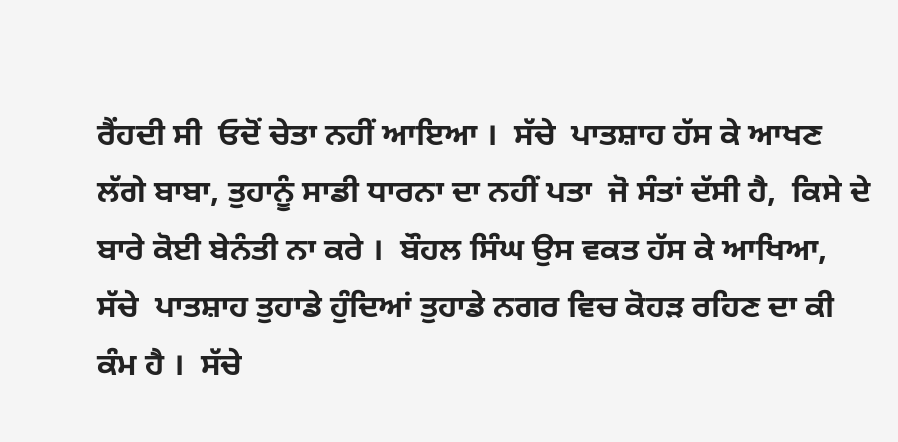ਰੈਂਹਦੀ ਸੀ  ਓਦੋਂ ਚੇਤਾ ਨਹੀਂ ਆਇਆ ।  ਸੱਚੇ  ਪਾਤਸ਼ਾਹ ਹੱਸ ਕੇ ਆਖਣ ਲੱਗੇ ਬਾਬਾ, ਤੁਹਾਨੂੰ ਸਾਡੀ ਧਾਰਨਾ ਦਾ ਨਹੀਂ ਪਤਾ  ਜੋ ਸੰਤਾਂ ਦੱਸੀ ਹੈ,  ਕਿਸੇ ਦੇ ਬਾਰੇ ਕੋਈ ਬੇਨੰਤੀ ਨਾ ਕਰੇ ।  ਬੌਹਲ ਸਿੰਘ ਉਸ ਵਕਤ ਹੱਸ ਕੇ ਆਖਿਆ,   ਸੱਚੇ  ਪਾਤਸ਼ਾਹ ਤੁਹਾਡੇ ਹੁੰਦਿਆਂ ਤੁਹਾਡੇ ਨਗਰ ਵਿਚ ਕੋਹੜ ਰਹਿਣ ਦਾ ਕੀ ਕੰਮ ਹੈ ।  ਸੱਚੇ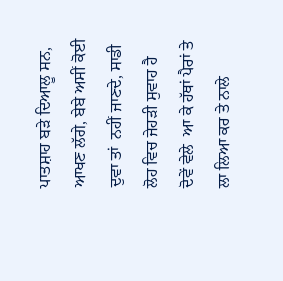ਪਾਤਸ਼ਾਹ ਬੜੇ ਦਿਆਲੂ ਸਨ, ਆਖਣ ਲੱਗੇ, ਬੇਬੇ ਅਸੀਂ ਕੋਈ ਦੁਵਾ ਤਾਂ  ਨਹੀਂ ਜਾਣਦੇ, ਸਾਡੀ ਲੋਹ ਵਿਚ ਜੇਹੜੀ ਸੁਵਾਹ ਹੈ  ਦੋਵੇਂ ਵੇਲੇ  ਆ ਕੇ ਹੱਥਾਂ ਪੈਰਾਂ ਤੇ ਲਾ ਲਿਆ ਕਰ ਤੇ ਨਾਲੇ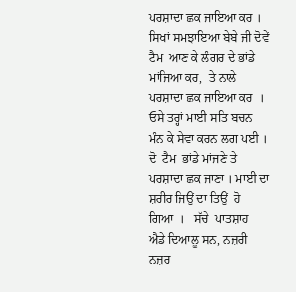ਪਰਸ਼ਾਦਾ ਛਕ ਜਾਇਆ ਕਰ । ਸਿਖਾਂ ਸਮਝਾਇਆ ਬੇਬੇ ਜੀ ਦੋਵੇਂ ਟੈਮ  ਆਣ ਕੇ ਲੰਗਰ ਦੇ ਭਾਂਡੇ ਮਾਂਜਿਆ ਕਰ,  ਤੇ ਨਾਲੇ ਪਰਸ਼ਾਦਾ ਛਕ ਜਾਇਆ ਕਰ  ।  ਓਸੇ ਤਰ੍ਹਾਂ ਮਾਈ ਸਤਿ ਬਚਨ  ਮੰਨ ਕੇ ਸੇਵਾ ਕਰਨ ਲਗ ਪਈ ।   ਦੋ  ਟੈਮ  ਭਾਂਡੇ ਮਾਂਜਣੇ ਤੇ ਪਰਸ਼ਾਦਾ ਛਕ ਜਾਣਾ । ਮਾਈ ਦਾ ਸ਼ਰੀਰ ਜਿਉਂ ਦਾ ਤਿਉਂ  ਹੋ  ਗਿਆ  ।   ਸੱਚੇ  ਪਾਤਸ਼ਾਹ  ਐਡੇ ਦਿਆਲੂ ਸਨ, ਨਜ਼ਰੀ ਨਜ਼ਰ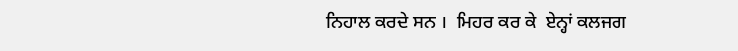ਨਿਹਾਲ ਕਰਦੇ ਸਨ ।  ਮਿਹਰ ਕਰ ਕੇ  ਏਨ੍ਹਾਂ ਕਲਜਗ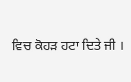ਵਿਚ ਕੋਹੜ ਹਟਾ ਦਿਤੇ ਜੀ ।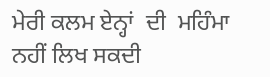ਮੇਰੀ ਕਲਮ ਏਨ੍ਹਾਂ  ਦੀ  ਮਹਿੰਮਾ  ਨਹੀਂ ਲਿਖ ਸਕਦੀ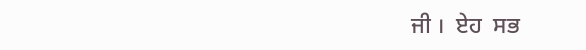ਜੀ ।  ਏਹ  ਸਭ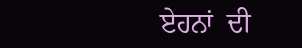ਏਹਨਾਂ  ਦੀ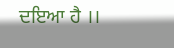ਦਇਆ ਹੈ ।।